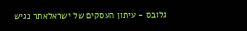גלובס - עיתון העסקים של ישראלאתר נגיש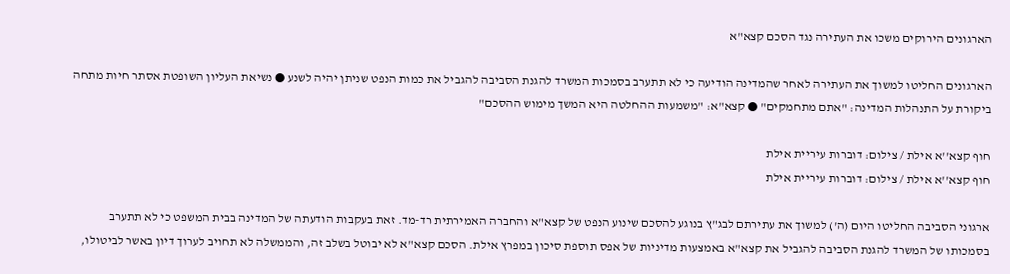הארגונים הירוקים משכו את העתירה נגד הסכם קצא"א

הארגונים החליטו למשוך את העתירה לאחר שהמדינה הודיעה כי לא תתערב בסמכות המשרד להגנת הסביבה להגביל את כמות הנפט שניתן יהיה לשנע ● נשיאת העליון השופטת אסתר חיות מתחה ביקורת על התנהלות המדינה: "אתם מתחמקים" ● קצא"א: "משמעות ההחלטה היא המשך מימוש ההסכם"

חוף קצא''א אילת / צילום: דוברות עיריית אילת
חוף קצא''א אילת / צילום: דוברות עיריית אילת

ארגוני הסביבה החליטו היום (ה') למשוך את עתירתם לבג"ץ בנוגע להסכם שינוע הנפט של קצא"א והחברה האמירתית רד-מד. זאת בעקבות הודעתה של המדינה בבית המשפט כי לא תתערב בסמכותו של המשרד להגנת הסביבה להגביל את קצא"א באמצעות מדיניות של אפס תוספת סיכון במפרץ אילת. הסכם קצא"א לא יבוטל בשלב זה, והממשלה לא תחויב לערוך דיון באשר לביטולו,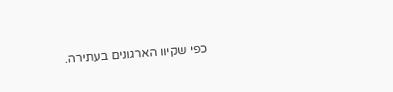כפי שקיוו הארגונים בעתירה.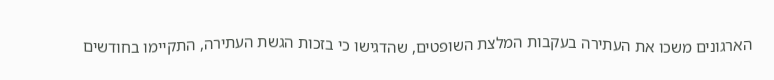הארגונים משכו את העתירה בעקבות המלצת השופטים, שהדגישו כי בזכות הגשת העתירה, התקיימו בחודשים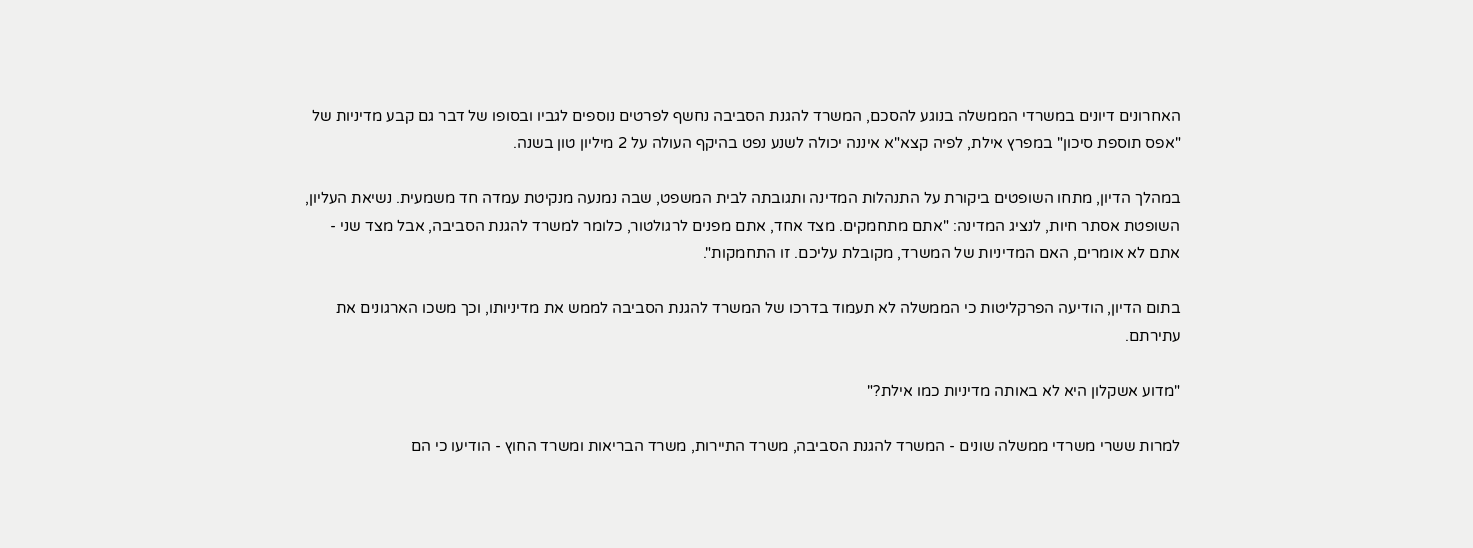האחרונים דיונים במשרדי הממשלה בנוגע להסכם, המשרד להגנת הסביבה נחשף לפרטים נוספים לגביו ובסופו של דבר גם קבע מדיניות של "אפס תוספת סיכון" במפרץ אילת, לפיה קצא"א איננה יכולה לשנע נפט בהיקף העולה על 2 מיליון טון בשנה.

במהלך הדיון, מתחו השופטים ביקורת על התנהלות המדינה ותגובתה לבית המשפט, שבה נמנעה מנקיטת עמדה חד משמעית. נשיאת העליון, השופטת אסתר חיות, לנציג המדינה: "אתם מתחמקים. מצד אחד, אתם מפנים לרגולטור, כלומר למשרד להגנת הסביבה, אבל מצד שני - אתם לא אומרים, האם המדיניות של המשרד, מקובלת עליכם. זו התחמקות".

בתום הדיון, הודיעה הפרקליטות כי הממשלה לא תעמוד בדרכו של המשרד להגנת הסביבה לממש את מדיניותו, וכך משכו הארגונים את עתירתם.

"מדוע אשקלון היא לא באותה מדיניות כמו אילת?"

למרות ששרי משרדי ממשלה שונים - המשרד להגנת הסביבה, משרד התיירות, משרד הבריאות ומשרד החוץ - הודיעו כי הם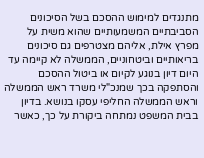מתנגדים למימוש ההסכם בשל הסיכונים הסביבתיים המשמעותיים שהוא משית על מפרץ אילת, אליהם מצטרפים גם סיכונים בריאותיים וביטחוניים, הממשלה לא קיימה עד היום דיון בנוגע לקיום או ביטול ההסכם והסתפקה בכך שמנכ"לי משרד ראש הממשלה וראש הממשלה החליפי עסקו בנושא. בדיון בבית המשפט נמתחה ביקורת על כך, כאשר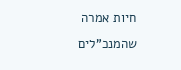חיות אמרה שהמנכ"לים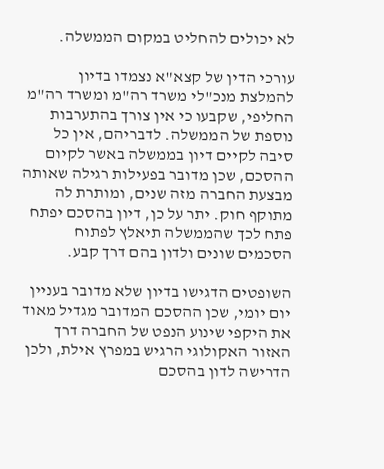לא יכולים להחליט במקום הממשלה.

עורכי הדין של קצא"א נצמדו בדיון להמלצת מנכ"לי משרד רה"מ ומשרד רה"מ החליפי, שקבעו כי אין צורך בהתערבות נוספת של הממשלה. לדבריהם, אין כל סיבה לקיים דיון בממשלה באשר לקיום ההסכם, שכן מדובר בפעילות רגילה שאותה מבצעת החברה מזה שנים, ומותרת לה מתוקף חוק. יתר על כן, דיון בהסכם יפתח פתח לכך שהממשלה תיאלץ לפתוח הסכמים שונים ולדון בהם דרך קבע.

השופטים הדגישו בדיון שלא מדובר בעניין יום יומי, שכן ההסכם המדובר מגדיל מאוד את היקפי שינוע הנפט של החברה דרך האזור האקולוגי הרגיש במפרץ אילת, ולכן הדרישה לדון בהסכם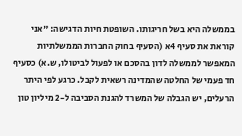בממשלה היא בשל חריגותו. השופטת חיות הדגישה: "אני קוראת את סעיף 4א (הסעיף בחוק החברות הממשלתיות המאפשר לממשלה לדון בהסכם או לפעול לביטולו, ש.א) כסעיף חד פעמי של החלטה שהמדינה רשאית לקבל. כרגע לפי היתר הרעלים, יש הגבלה של המשרד להגנת הסביבה ל-2 מיליון טון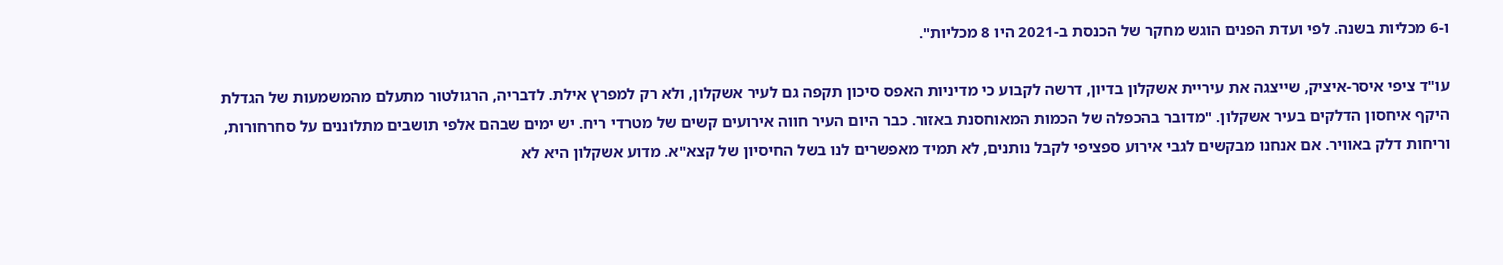ו-6 מכליות בשנה. לפי ועדת הפנים הוגש מחקר של הכנסת ב-2021 היו 8 מכליות".

עו"ד ציפי איסר-איציק, שייצגה את עיריית אשקלון בדיון, דרשה לקבוע כי מדיניות האפס סיכון תקפה גם לעיר אשקלון, ולא רק למפרץ אילת. לדבריה, הרגולטור מתעלם מהמשמעות של הגדלת היקף איחסון הדלקים בעיר אשקלון. "מדובר בהכפלה של הכמות המאוחסנת באזור. כבר היום העיר חווה אירועים קשים של מטרדי ריח. יש ימים שבהם אלפי תושבים מתלוננים על סחרחורות, וריחות דלק באוויר. אם אנחנו מבקשים לגבי אירוע ספציפי לקבל נותנים, לא תמיד מאפשרים לנו בשל החיסיון של קצא"א. מדוע אשקלון היא לא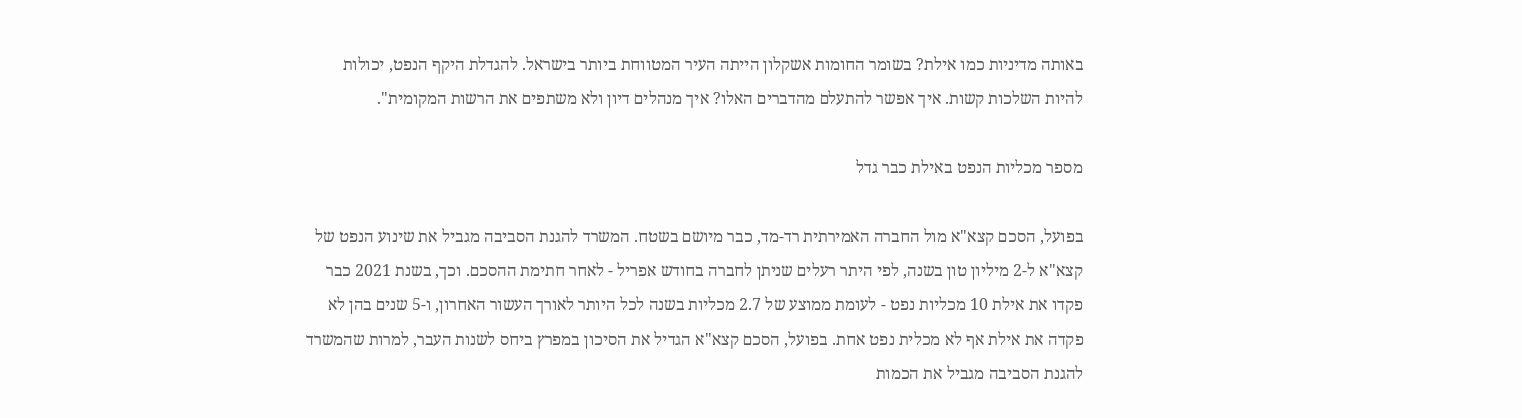באותה מדיניות כמו אילת? בשומר החומות אשקלון הייתה העיר המטווחת ביותר בישראל. להגדלת היקף הנפט, יכולות להיות השלכות קשות. איך אפשר להתעלם מהדברים האלו? איך מנהלים דיון ולא משתפים את הרשות המקומית".

מספר מכליות הנפט באילת כבר גדל

בפועל, הסכם קצא"א מול החברה האמירתית רד-מד, כבר מיושם בשטח. המשרד להגנת הסביבה מגביל את שינוע הנפט של קצא"א ל-2 מיליון טון בשנה, לפי היתר רעלים שניתן לחברה בחודש אפריל - לאחר חתימת ההסכם. וכך, בשנת 2021 כבר פקדו את אילת 10 מכליות נפט - לעומת ממוצע של 2.7 מכליות בשנה לכל היותר לאורך העשור האחרון, ו-5 שנים בהן לא פקדה את אילת אף לא מכלית נפט אחת. בפועל, הסכם קצא"א הגדיל את הסיכון במפרץ ביחס לשנות העבר, למרות שהמשרד להגנת הסביבה מגביל את הכמות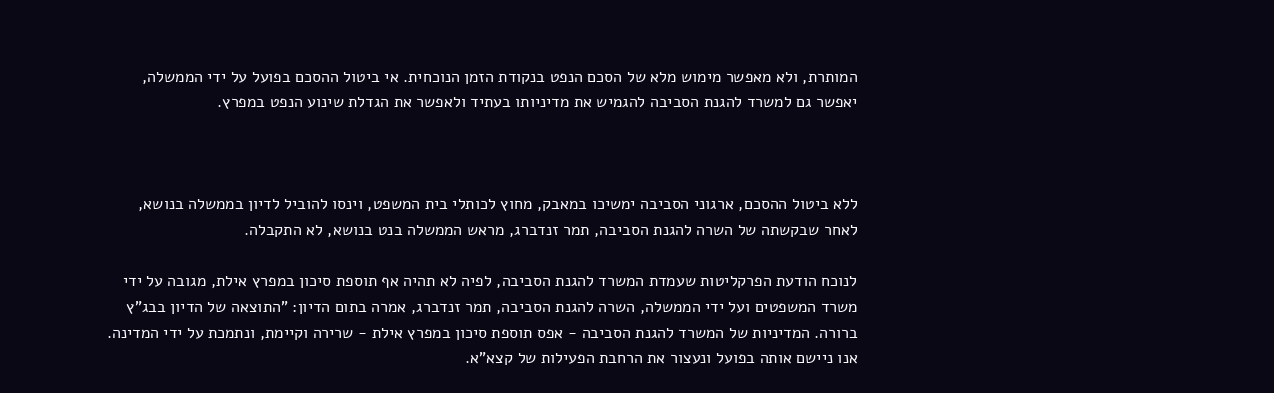המותרת, ולא מאפשר מימוש מלא של הסכם הנפט בנקודת הזמן הנוכחית. אי ביטול ההסכם בפועל על ידי הממשלה, יאפשר גם למשרד להגנת הסביבה להגמיש את מדיניותו בעתיד ולאפשר את הגדלת שינוע הנפט במפרץ.



ללא ביטול ההסכם, ארגוני הסביבה ימשיכו במאבק, מחוץ לכותלי בית המשפט, וינסו להוביל לדיון בממשלה בנושא, לאחר שבקשתה של השרה להגנת הסביבה, תמר זנדברג, מראש הממשלה בנט בנושא, לא התקבלה.

לנוכח הודעת הפרקליטות שעמדת המשרד להגנת הסביבה, לפיה לא תהיה אף תוספת סיכון במפרץ אילת, מגובה על ידי משרד המשפטים ועל ידי הממשלה, השרה להגנת הסביבה, תמר זנדברג, אמרה בתום הדיון: "התוצאה של הדיון בבג"ץ ברורה. המדיניות של המשרד להגנת הסביבה - אפס תוספת סיכון במפרץ אילת - שרירה וקיימת, ונתמכת על ידי המדינה. אנו ניישם אותה בפועל ונעצור את הרחבת הפעילות של קצא"א.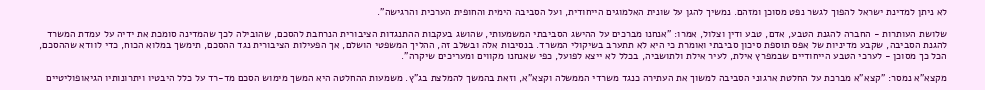לא ניתן למדינת ישראל להפוך לגשר נפט מסוכן ומזהם. נמשיך להגן על שונית האלמוגים הייחודית, ועל הסביבה הימית והחופית הערכית והרגישה".

שלושת העותרות - החברה להגנת הטבע, אדם, טבע ודין וצלול, אמרו: "אנחנו מברכים על ההישג הסביבתי המשמעותי, שהושג בעקבות ההתנגדות הציבורית הנרחבת להסכם, שהובילה לכך שהמדינה סומכת את ידיה על עמדת המשרד להגנת הסביבה, שקבע מדיניות של אפס תוספת סיכון סביבתי ואומרת כי היא לא תתערב בשיקולי המשרד. בנסיבות אלה ובשלב זה, ההליך המשפטי הושלם, אך הפעילות הציבורית נגד ההסכם, תימשך במלוא הכוח, כדי לוודא שההסכם, הכל כך מסוכן - לערכי הטבע הייחודיים שבמפרץ אילת, לעיר אילת ולתושביה, בכלל לא ייצא לפועל, כפי שאנחנו מקווים ומעריכים שיקרה".

מקצא"א נמסר: "קצא"א מברכת על החלטת ארגוני הסביבה למשוך את העתירה כנגד משרדי הממשלה וקצא"א, וזאת בהמשך להמלצת בג"ץ. משמעות ההחלטה היא המשך מימוש הסכם מד-רד על כלל היבטיו ויתרונותיו הגיאופוליטיים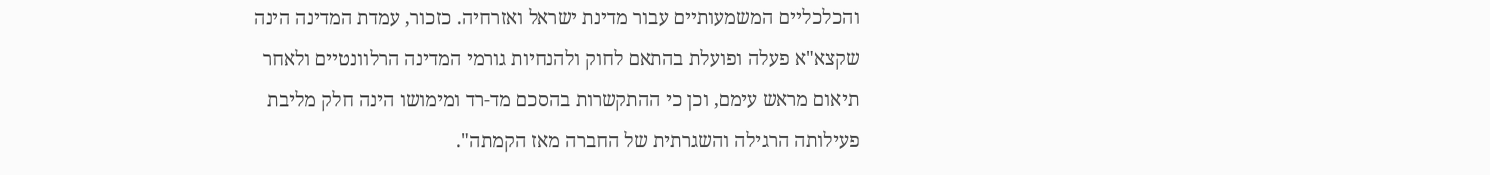והכלכליים המשמעותיים עבור מדינת ישראל ואזרחיה. כזכור, עמדת המדינה הינה שקצא"א פעלה ופועלת בהתאם לחוק ולהנחיות גורמי המדינה הרלוונטיים ולאחר תיאום מראש עימם, וכן כי ההתקשרות בהסכם מד-רד ומימושו הינה חלק מליבת פעילותה הרגילה והשגרתית של החברה מאז הקמתה".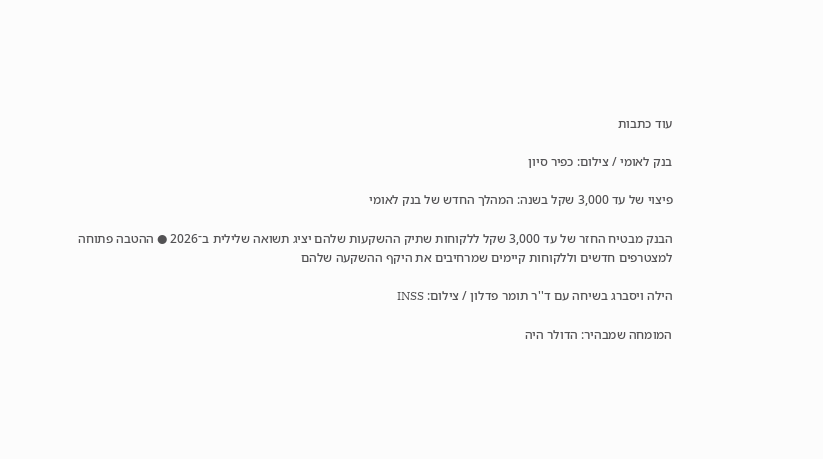עוד כתבות

בנק לאומי / צילום: כפיר סיון

פיצוי של עד 3,000 שקל בשנה: המהלך החדש של בנק לאומי

הבנק מבטיח החזר של עד 3,000 שקל ללקוחות שתיק ההשקעות שלהם יציג תשואה שלילית ב־2026 ● ההטבה פתוחה למצטרפים חדשים וללקוחות קיימים שמרחיבים את היקף ההשקעה שלהם

הילה ויסברג בשיחה עם ד''ר תומר פדלון / צילום: INSS

המומחה שמבהיר: הדולר היה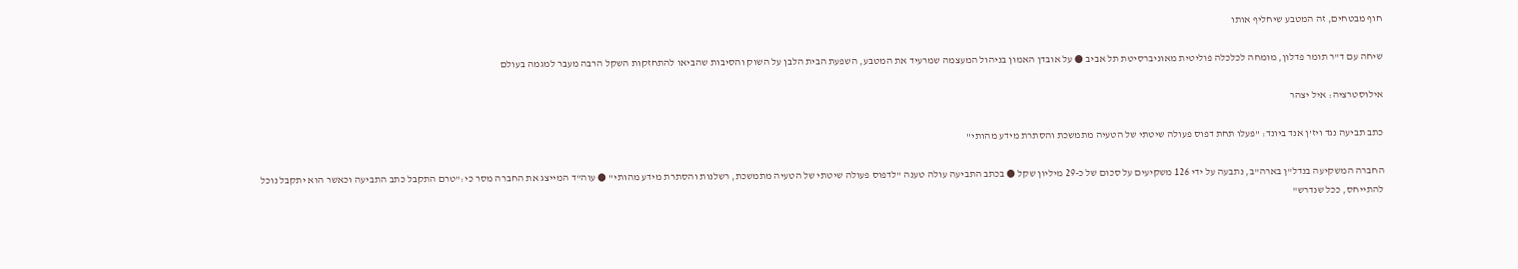חוף מבטחים, זה המטבע שיחליף אותו

שיחה עם ד"ר תומר פדלון, מומחה לכלכלה פוליטית מאוניברסיטת תל אביב ● על אובדן האמון בניהול המעצמה שמרעיד את המטבע, השפעת הבית הלבן על השוק והסיבות שהביאו להתחזקות השקל הרבה מעבר למגמה בעולם

אילוסטרציה: איל יצהר

כתב תביעה נגד ויז'ן אנד ביונד: "פעלו תחת דפוס פעולה שיטתי של הטעיה מתמשכת והסתרת מידע מהותי"

החברה המשקיעה בנדל"ן בארה"ב, נתבעה על ידי 126 משקיעים על סכום של כ-29 מיליון שקל ● בכתב התביעה עולה טענה "לדפוס פעולה שיטתי של הטעיה מתמשכת, רשלנות והסתרת מידע מהותי" ● עוה"ד המייצג את החברה מסר כי:"טרם התקבל כתב התביעה וכאשר הוא יתקבל נוכל להתייחס, ככל שנדרש"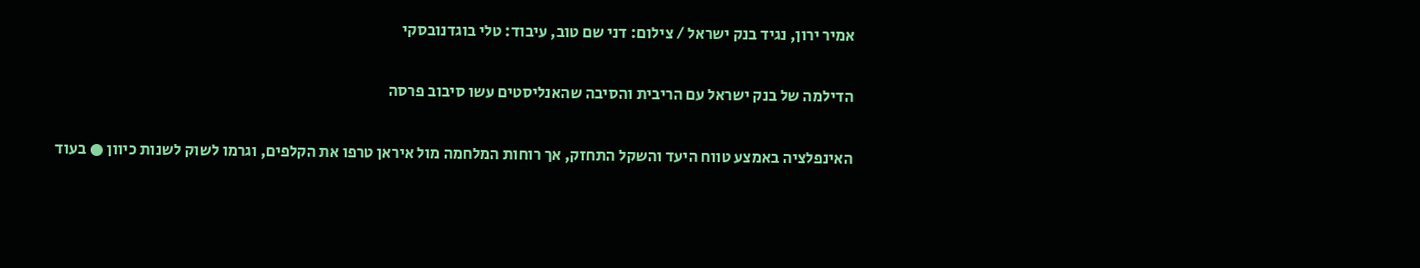אמיר ירון, נגיד בנק ישראל / צילום: דני שם טוב, עיבוד: טלי בוגדנובסקי

הדילמה של בנק ישראל עם הריבית והסיבה שהאנליסטים עשו סיבוב פרסה

האינפלציה באמצע טווח היעד והשקל התחזק, אך רוחות המלחמה מול איראן טרפו את הקלפים, וגרמו לשוק לשנות כיוון ● בעוד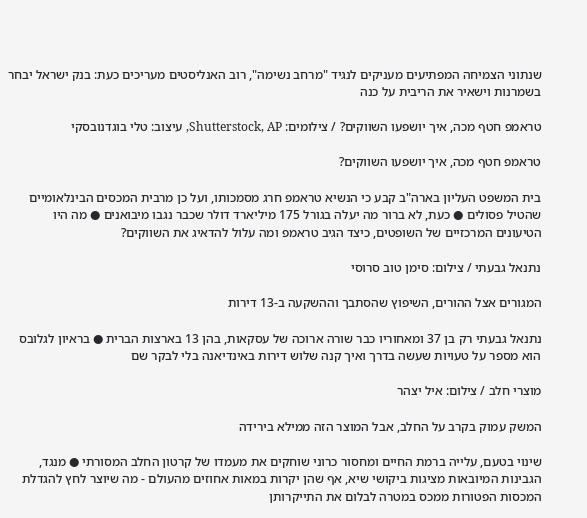שנתוני הצמיחה המפתיעים מעניקים לנגיד "מרחב נשימה", רוב האנליסטים מעריכים כעת: בנק ישראל יבחר בשמרנות וישאיר את הריבית על כנה

טראמפ חטף מכה, איך יושפעו השווקים? / צילומים: Shutterstock, AP, עיצוב: טלי בוגדנובסקי

טראמפ חטף מכה, איך יושפעו השווקים?

בית המשפט העליון בארה"ב קבע כי הנשיא טראמפ חרג מסמכותו, ועל כן מרבית המכסים הבינלאומיים שהטיל פסולים ● כעת, לא ברור מה יעלה בגורל 175 מיליארד דולר שכבר נגבו מיבואנים ● מה היו הטיעונים המרכזיים של השופטים, כיצד הגיב טראמפ ומה עלול להדאיג את השווקים?

נתנאל גבעתי / צילום: סימן טוב סרוסי

המגורים אצל ההורים, השיפוץ שהסתבך וההשקעה ב-13 דירות

נתנאל גבעתי רק בן 37 ומאחוריו כבר שורה ארוכה של עסקאות, בהן 13 בארצות הברית ● בראיון לגלובס הוא מספר על טעויות שעשה בדרך ואיך קנה שלוש דירות באינדיאנה בלי לבקר שם

מוצרי חלב / צילום: איל יצהר

המשק עמוק בקרב על החלב, אבל המוצר הזה ממילא בירידה

שינוי בטעם, עלייה ברמת החיים ומחסור כרוני שוחקים את מעמדו של קרטון החלב המסורתי ● מנגד, הגבינות המיובאות מציגות ביקושי שיא, אף שהן יקרות במאות אחוזים מהעולם - מה שיוצר לחץ להגדלת המכסות הפטורות ממכס במטרה לבלום את התייקרותן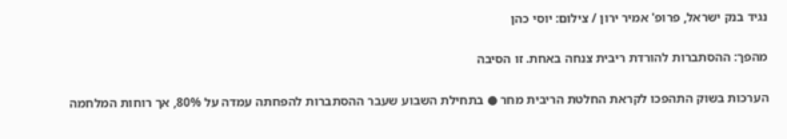נגיד בנק ישראל, פרופ' אמיר ירון / צילום: יוסי כהן

מהפך: ההסתברות להורדת ריבית צנחה באחת. זו הסיבה

הערכות בשוק התהפכו לקראת החלטת הריבית מחר ● בתחילת השבוע שעבר ההסתברות להפחתה עמדה על 80%, אך רוחות המלחמה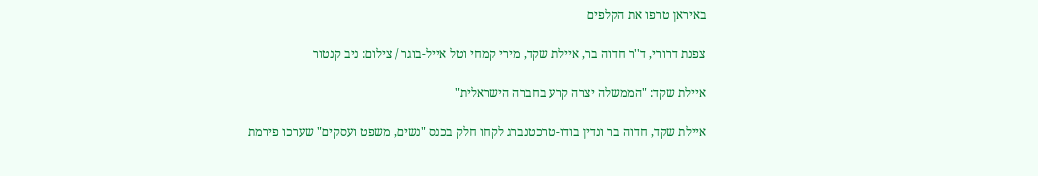באיראן טרפו את הקלפים

צפנת דרורי, ד''ר חדוה בר, איילת שקד, מירי קמחי וטל אייל-בוגר / צילום: ניב קנטור

איילת שקד: "הממשלה יצרה קרע בחברה הישראלית"

איילת שקד, חדוה בר ונדין בודו-טרכטנברג לקחו חלק בכנס "נשים, משפט ועסקים" שערכו פירמת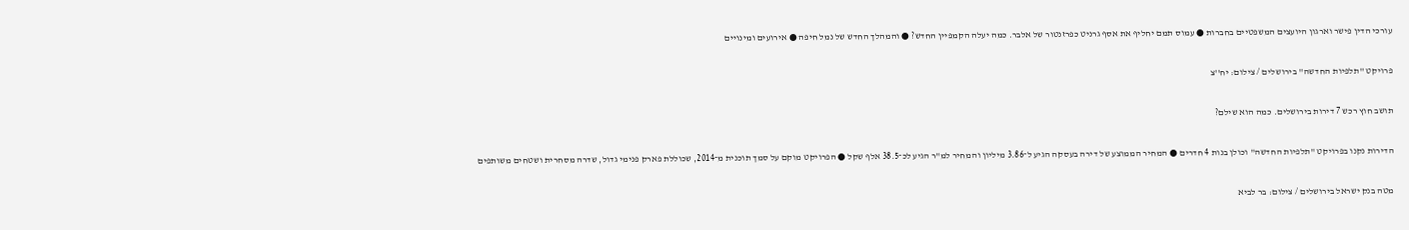עורכי הדין פישר וארגון היועצים המשפטיים בחברות ● עמוס תמם יחליף את אסף גרניט כפרזנטור של אלבר. כמה יעלה הקמפיין החדש? ● והמהלך החדש של נמל חיפה ● אירועים ומינויים

פרויקט ''תלפיות החדשה'' בירושלים / צילום: יח''צ

תושב חוץ רכש 7 דירות בירושלים. כמה הוא שילם?

הדירות נקנו בפרויקט "תלפיות החדשה" וכולן בנות 4 חדרים ● המחיר הממוצע של דירה בעסקה הגיע ל־3.86 מיליון והמחיר למ"ר הגיע לכ־38.5 אלף שקל ● הפרויקט מוקם על סמך תוכנית מ־2014, שכוללת פארק פנימי גדול, שדרה מסחרית ושטחים משותפים

מטה בנק ישראל בירושלים / צילום: בר לביא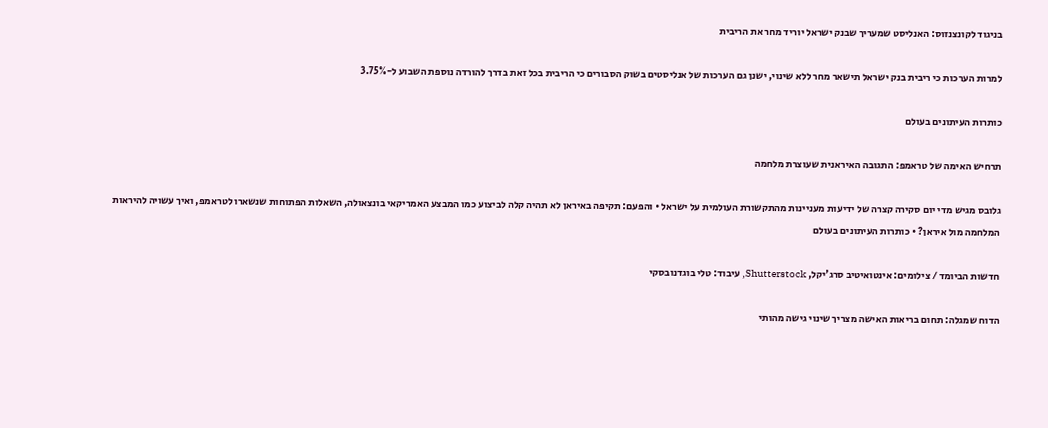בניגוד לקונצנזוס: האנליסט שמעריך שבנק ישראל יוריד מחר את הריבית

למרות הערכות כי ריבית בנק ישראל תישאר מחר ללא שינוי, ישנן גם הערכות של אנליסטים בשוק הסבורים כי הריבית בכל זאת בדרך להורדה נוספת השבוע ל-3.75%

כותרות העיתונים בעולם

תרחיש האימה של טראמפ: התגובה האיראנית שעוצרת מלחמה

גלובס מגיש מדי יום סקירה קצרה של ידיעות מעניינות מהתקשורת העולמית על ישראל • והפעם: תקיפה באיראן לא תהיה קלה לביצוע כמו המבצע האמריקאי בונצאולה, השאלות הפתוחות שנשארו לטראמפ, ואיך עשויה להיראות המלחמה מול איראן? • כותרות העיתונים בעולם

חדשות הביומד / צילומים: אינטואיטיב סרג'יקל, Shutterstock, עיבוד: טלי בוגדנובסקי

הדוח שמגלה: תחום בריאות האישה מצריך שינוי גישה מהותי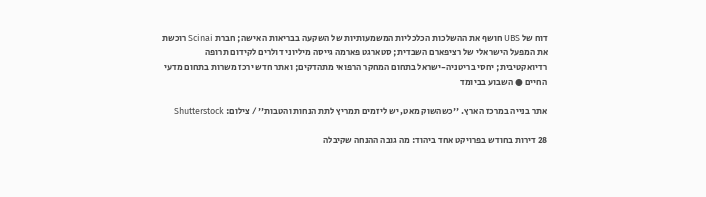דוח של UBS חושף את ההשלכות הכלכליות המשמעותיות של השקעה בבריאות האישה; חברת Scinai רוכשת את המפעל הישראלי של רציפארם השבדית; סטארגט פארמה גייסה מיליוני דולרים לקידום תרופה רדיואקטיבית; יחסי בריטניה-ישראל בתחום המחקר הרפואי מתהדקים; ואתר חדש ירכז משרות בתחום מדעי החיים ● השבוע בביומד

אתר בנייה במרכז הארץ. ''כשהשוק מאט, יש ליזמים תמריץ לתת הנחות והטבות'' / צילום: Shutterstock

28 דירות בחודש בפרויקט אחד ביהוד: מה גובה ההנחה שקיבלה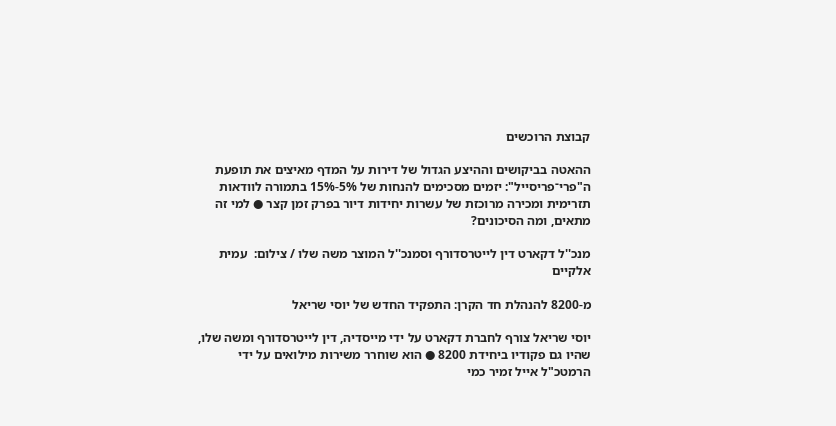קבוצת הרוכשים

ההאטה בביקושים וההיצע הגדול של דירות על המדף מאיצים את תופעת ה"פרי־פריסייל": יזמים מסכימים להנחות של 5%-15% בתמורה לוודאות תזרימית ומכירה מרוכזת של עשרות יחידות דיור בפרק זמן קצר ● למי זה מתאים, ומה הסיכונים?

מנכ''ל דקארט דין לייטרסדורף וסמנכ''ל המוצר משה שלו / צילום:  עמית אלקיים

מ-8200 להנהלת חד הקרן: התפקיד החדש של יוסי שריאל

יוסי שריאל צורף לחברת דקארט על ידי מייסדיה, דין לייטרסדורף ומשה שלו, שהיו גם פקודיו ביחידת 8200 ● הוא שוחרר משירות מילואים על ידי הרמטכ"ל אייל זמיר כמי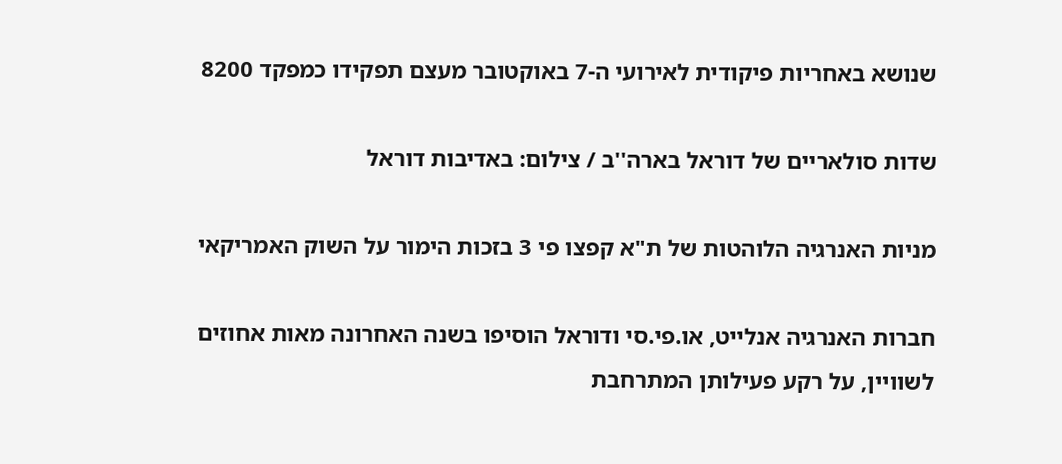שנושא באחריות פיקודית לאירועי ה-7 באוקטובר מעצם תפקידו כמפקד 8200

שדות סולאריים של דוראל בארה''ב / צילום: באדיבות דוראל

מניות האנרגיה הלוהטות של ת"א קפצו פי 3 בזכות הימור על השוק האמריקאי

חברות האנרגיה אנלייט, או.פי.סי ודוראל הוסיפו בשנה האחרונה מאות אחוזים לשוויין, על רקע פעילותן המתרחבת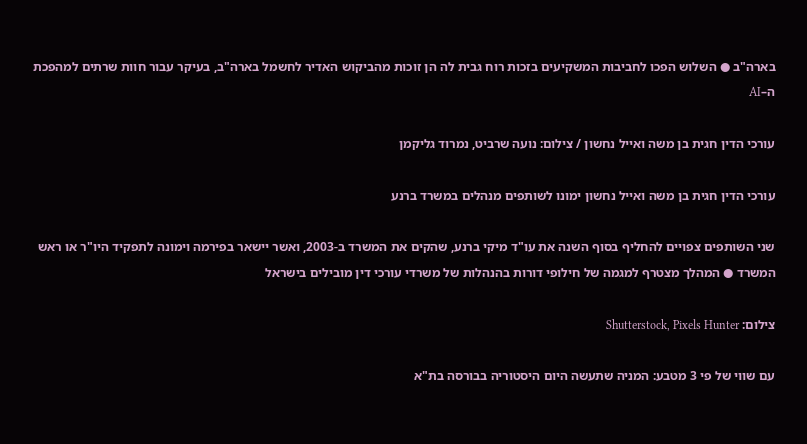בארה"ב ● השלוש הפכו לחביבות המשקיעים בזכות רוח גבית לה הן זוכות מהביקוש האדיר לחשמל בארה"ב, בעיקר עבור חוות שרתים למהפכת ה–AI

עורכי הדין חגית בן משה ואייל נחשון / צילום: נועה שרביט, נמרוד גליקמן

עורכי הדין חגית בן משה ואייל נחשון ימונו לשותפים מנהלים במשרד ברנע

שני השותפים צפויים להחליף בסוף השנה את עו"ד מיקי ברנע, שהקים את המשרד ב-2003, ואשר יישאר בפירמה וימונה לתפקיד היו"ר או ראש המשרד ● המהלך מצטרף למגמה של חילופי דורות בהנהלות של משרדי עורכי דין מובילים בישראל

צילום: Shutterstock, Pixels Hunter

עם שווי של פי 3 מטבע: המניה שתעשה היום היסטוריה בבורסה בת"א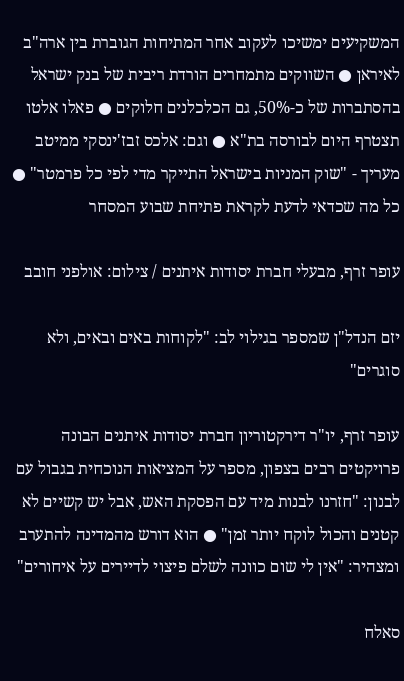המשקיעים ימשיכו לעקוב אחר המתיחות הגוברת בין ארה"ב לאיראן ● השווקים מתמחרים הורדת ריבית של בנק ישראל בהסתברות של כ-50%, גם הכלכלנים חלוקים ● פאלו אלטו תצטרף היום לבורסה בת"א ● וגם: אלכס זבז'ינסקי ממיטב מעריך - "שוק המניות בישראל התייקר מדי לפי כל פרמטר" ● כל מה שכדאי לדעת לקראת פתיחת שבוע המסחר

עופר זרף, מבעלי חברת יסודות איתנים / צילום: אולפני חובב

יזם הנדל"ן שמספר בגילוי לב: "לקוחות באים ובאים, ולא סוגרים"

עופר זרף, יו"ר דירקטוריון חברת יסודות איתנים הבונה פרויקטים רבים בצפון, מספר על המציאות הנוכחית בגבול עם לבנון: "חזרנו לבנות מיד עם הפסקת האש, אבל יש קשיים לא קטנים והכול לוקח יותר זמן" ● הוא דורש מהמדינה להתערב ומצהיר: "אין לי שום כוונה לשלם פיצוי לדיירים על איחורים"

סאלח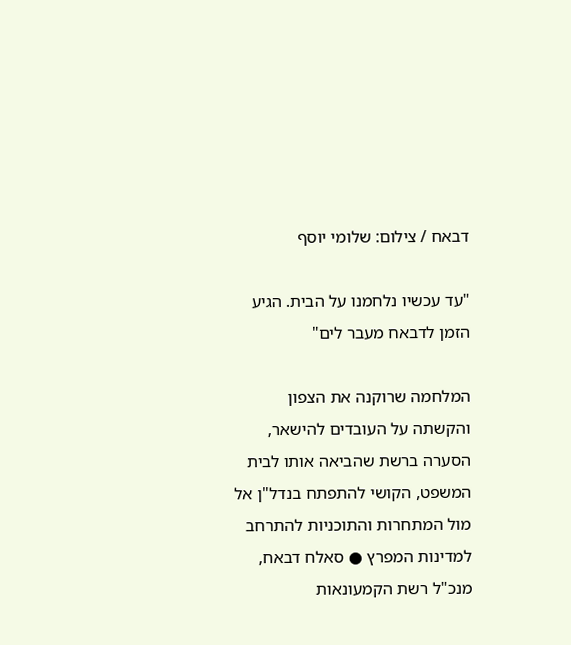דבאח / צילום: שלומי יוסף

"עד עכשיו נלחמנו על הבית. הגיע הזמן לדבאח מעבר לים"

המלחמה שרוקנה את הצפון והקשתה על העובדים להישאר, הסערה ברשת שהביאה אותו לבית המשפט, הקושי להתפתח בנדל"ן אל מול המתחרות והתוכניות להתרחב למדינות המפרץ ● סאלח דבאח, מנכ"ל רשת הקמעונאות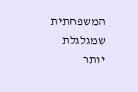המשפחתית שמגלגלת יותר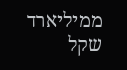ממיליארד שקל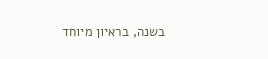בשנה, בראיון מיוחד